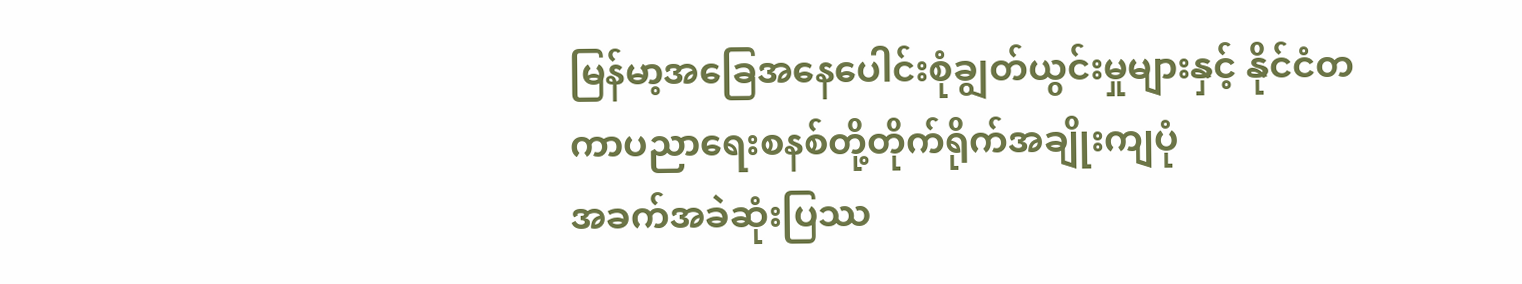မြန်မာ့အခြေအနေပေါင်းစုံချွတ်ယွင်းမှုများနှင့် နိုင်ငံတကာပညာရေးစနစ်တို့တိုက်ရိုက်အချိုးကျပုံ
အခက်အခဲဆုံးပြဿ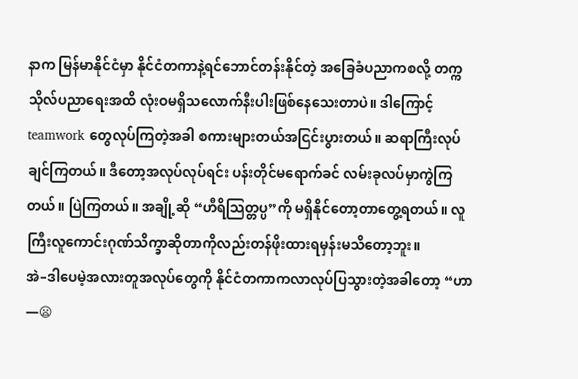နာက မြန်မာနိုင်ငံမှာ နိုင်ငံတကာနဲ့ရင်ဘောင်တန်းနိုင်တဲ့ အခြေခံပညာကစလို့ တက္ကသိုလ်ပညာရေးအထိ လုံးဝမရှိသလောက်နီးပါးဖြစ်နေသေးတာပဲ။ ဒါကြောင့် teamwork တွေလုပ်ကြတဲ့အခါ စကားများတယ်အငြင်းပွားတယ်။ ဆရာကြီးလုပ်ချင်ကြတယ်။ ဒီတော့အလုပ်လုပ်ရင်း ပန်းတိုင်မရောက်ခင် လမ်းခုလပ်မှာကွဲကြတယ်။ ပြဲကြတယ်။ အချို့ဆို “ဟီရိသြတ္တပ္ပ”ကို မရှိနိုင်တော့တာတွေ့ရတယ်။ လူကြီးလူကောင်းဂုဏ်သိက္ခာဆိုတာကိုလည်းတန်ဖိုးထားရမှန်းမသိတော့ဘူး။
အဲ–ဒါပေမဲ့အလားတူအလုပ်တွေကို နိုင်ငံတကာကလာလုပ်ပြသွားတဲ့အခါတော့ “ဟာ —😦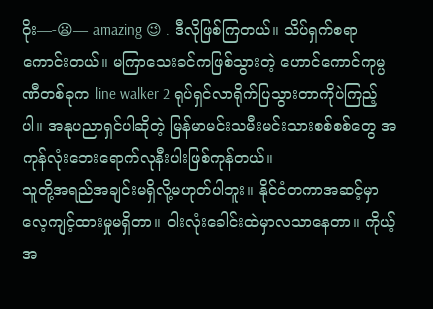ဝိုး—-😦— amazing 😉 . ဒီလိုဖြစ်ကြတယ်။ သိပ်ရှက်စရာကောင်းတယ်။ မကြာသေးခင်ကဖြစ်သွားတဲ့ ဟောင်ကောင်ကုမ္ပဏီတစ်ခုက line walker 2 ရုပ်ရှင်လာရိုက်ပြသွားတာကိုပဲကြည့်ပါ။ အနုပညာရှင်ပါဆိုတဲ့ မြန်မာမင်းသမီးမင်းသားစစ်စစ်တွေ အကုန်လုံးဘေးရောက်လုနီးပါးဖြစ်ကုန်တယ်။
သူတို့အရည်အချင်းမရှိလို့မဟုတ်ပါဘူး။ နိုင်ငံတကာအဆင့်မှာလေ့ကျင့်ထားမှုမရှိတာ။ ဝါးလုံးခေါင်းထဲမှာလသာနေတာ။ ကိုယ့်အ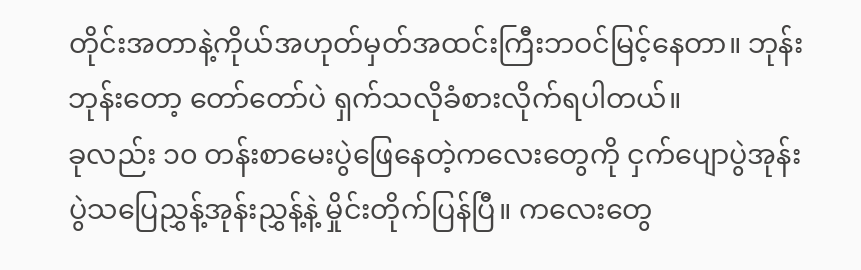တိုင်းအတာနဲ့ကိုယ်အဟုတ်မှတ်အထင်းကြီးဘဝင်မြင့်နေတာ။ ဘုန်းဘုန်းတော့ တော်တော်ပဲ ရှက်သလိုခံစားလိုက်ရပါတယ်။
ခုလည်း ၁၀ တန်းစာမေးပွဲဖြေနေတဲ့ကလေးတွေကို ငှက်ပျောပွဲအုန်းပွဲသပြေညွှန့်အုန်းညွှန့်နဲ့ မှိုင်းတိုက်ပြန်ပြီ။ ကလေးတွေ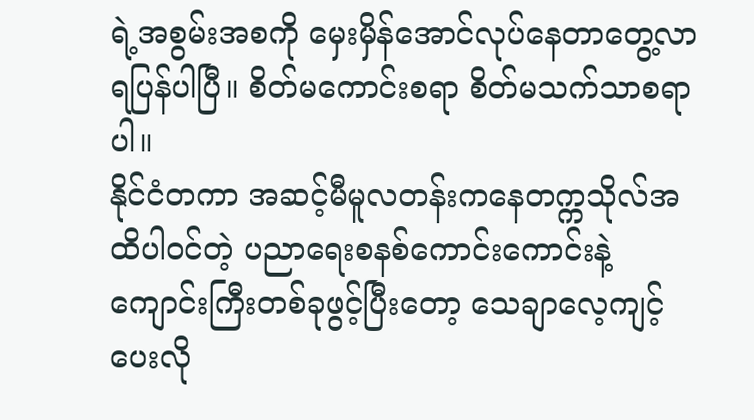ရဲ့အစွမ်းအစကို မှေးမှိန်အောင်လုပ်နေတာတွေ့လာရပြန်ပါပြီ။ စိတ်မကောင်းစရာ စိတ်မသက်သာစရာပါ။
နိုင်ငံတကာ အဆင့်မီမူလတန်းကနေတက္ကသိုလ်အထိပါဝင်တဲ့ ပညာရေးစနစ်ကောင်းကောင်းနဲ့ ကျောင်းကြီးတစ်ခုဖွင့်ပြီးတော့ သေချာလေ့ကျင့်ပေးလို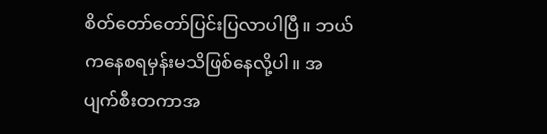စိတ်တော်တော်ပြင်းပြလာပါပြီ။ ဘယ်ကနေစရမှန်းမသိဖြစ်နေလို့ပါ။ အပျက်စီးတကာအ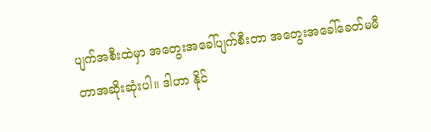ပျက်အစီးထဲမှာ အတွေးအခေါ်ပျက်စီးတာ အတွေးအခေါ်ခေတ်မမီတာအဆိုးဆုံးပါ။ ဒါဟာ နိုင်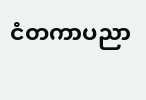ငံတကာပညာ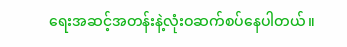ရေးအဆင့်အတန်းနဲ့လုံးဝဆက်စပ်နေပါတယ်။